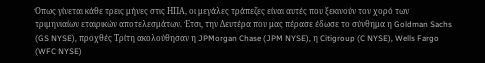Όπως γίνεται κάθε τρεις μήνες στις ΗΠΑ, οι μεγάλες τράπεζες είναι αυτές που ξεκινούν τον χορό των τριμηνιαίων εταιρικών αποτελεσμάτων. Έτσι, την Δευτέρα που μας πέρασε έδωσε το σύνθημα η Goldman Sachs (GS NYSE), προχθές Τρίτη ακολούθησαν η JPMorgan Chase (JPM NYSE), η Citigroup (C NYSE), Wells Fargo (WFC NYSE)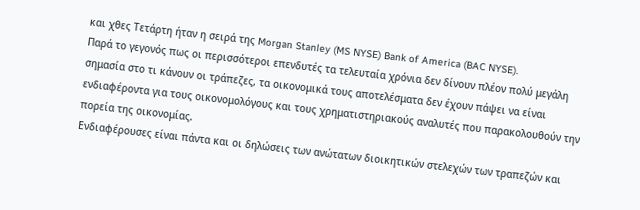και χθες Τετάρτη ήταν η σειρά της Morgan Stanley (MS NYSE) Bank of America (BAC NYSE).
Παρά το γεγονός πως οι περισσότεροι επενδυτές τα τελευταία χρόνια δεν δίνουν πλέον πολύ μεγάλη σημασία στο τι κάνουν οι τράπεζες, τα οικονομικά τους αποτελέσματα δεν έχουν πάψει να είναι ενδιαφέροντα για τους οικονομολόγους και τους χρηματιστηριακούς αναλυτές που παρακολουθούν την πορεία της οικονομίας.
Ενδιαφέρουσες είναι πάντα και οι δηλώσεις των ανώτατων διοικητικών στελεχών των τραπεζών και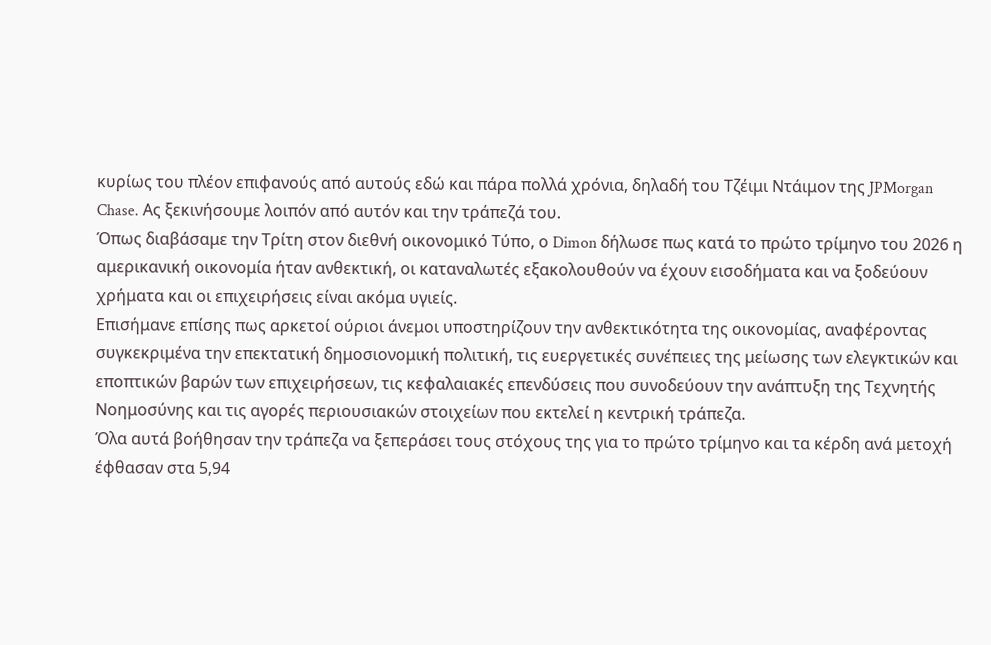κυρίως του πλέον επιφανούς από αυτούς εδώ και πάρα πολλά χρόνια, δηλαδή του Τζέιμι Ντάιμον της JPMorgan Chase. Ας ξεκινήσουμε λοιπόν από αυτόν και την τράπεζά του.
Όπως διαβάσαμε την Τρίτη στον διεθνή οικονομικό Τύπο, ο Dimon δήλωσε πως κατά το πρώτο τρίμηνο του 2026 η αμερικανική οικονομία ήταν ανθεκτική, οι καταναλωτές εξακολουθούν να έχουν εισοδήματα και να ξοδεύουν χρήματα και οι επιχειρήσεις είναι ακόμα υγιείς.
Επισήμανε επίσης πως αρκετοί ούριοι άνεμοι υποστηρίζουν την ανθεκτικότητα της οικονομίας, αναφέροντας συγκεκριμένα την επεκτατική δημοσιονομική πολιτική, τις ευεργετικές συνέπειες της μείωσης των ελεγκτικών και εποπτικών βαρών των επιχειρήσεων, τις κεφαλαιακές επενδύσεις που συνοδεύουν την ανάπτυξη της Τεχνητής Νοημοσύνης και τις αγορές περιουσιακών στοιχείων που εκτελεί η κεντρική τράπεζα.
Όλα αυτά βοήθησαν την τράπεζα να ξεπεράσει τους στόχους της για το πρώτο τρίμηνο και τα κέρδη ανά μετοχή έφθασαν στα 5,94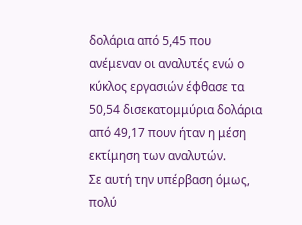δολάρια από 5,45 που ανέμεναν οι αναλυτές ενώ ο κύκλος εργασιών έφθασε τα 50,54 δισεκατομμύρια δολάρια από 49,17 πουν ήταν η μέση εκτίμηση των αναλυτών.
Σε αυτή την υπέρβαση όμως, πολύ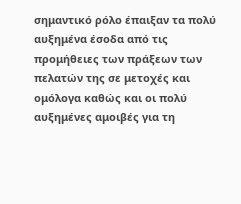σημαντικό ρόλο έπαιξαν τα πολύ αυξημένα έσοδα από τις προμήθειες των πράξεων των πελατών της σε μετοχές και ομόλογα καθώς και οι πολύ αυξημένες αμοιβές για τη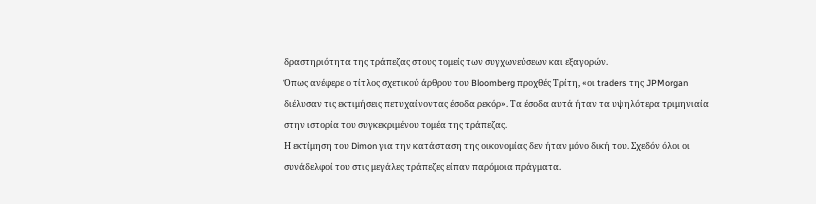δραστηριότητα της τράπεζας στους τομείς των συγχωνεύσεων και εξαγορών.
Όπως ανέφερε ο τίτλος σχετικού άρθρου του Bloomberg προχθές Τρίτη, «οι traders της JPMorgan διέλυσαν τις εκτιμήσεις πετυχαίνοντας έσοδα ρεκόρ». Τα έσοδα αυτά ήταν τα υψηλότερα τριμηνιαία στην ιστορία του συγκεκριμένου τομέα της τράπεζας.
Η εκτίμηση του Dimon για την κατάσταση της οικονομίας δεν ήταν μόνο δική του. Σχεδόν όλοι οι συνάδελφοί του στις μεγάλες τράπεζες είπαν παρόμοια πράγματα.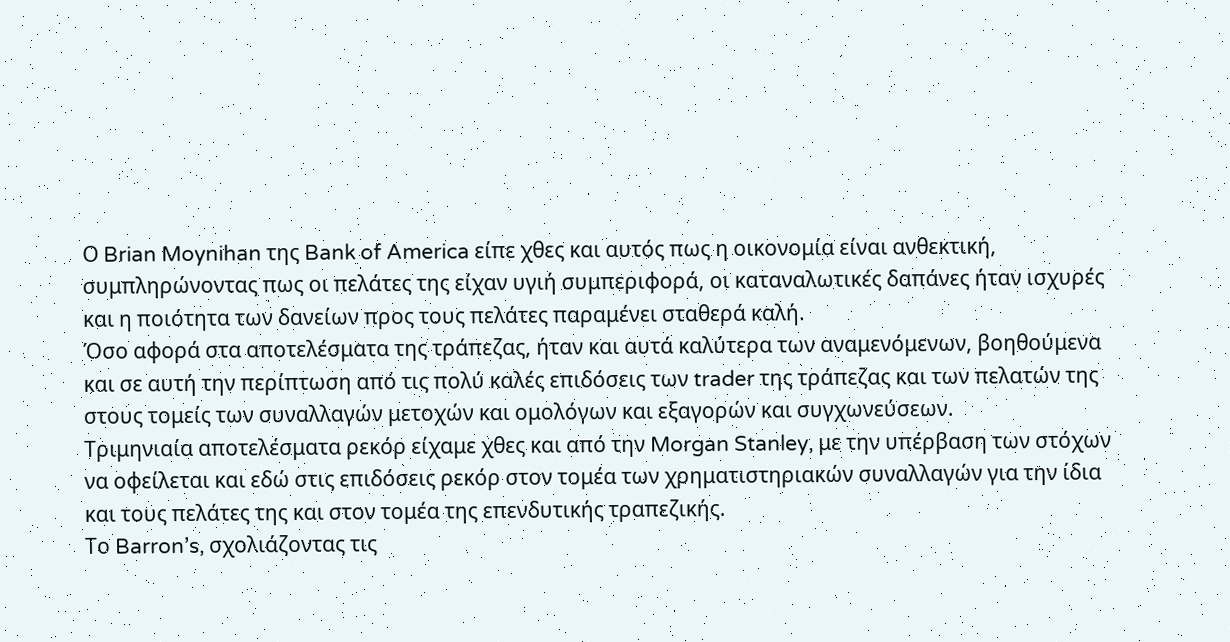Ο Brian Moynihan της Bank of America είπε χθες και αυτός πως η οικονομία είναι ανθεκτική, συμπληρώνοντας πως οι πελάτες της είχαν υγιή συμπεριφορά, οι καταναλωτικές δαπάνες ήταν ισχυρές και η ποιότητα των δανείων προς τους πελάτες παραμένει σταθερά καλή.
Όσο αφορά στα αποτελέσματα της τράπεζας, ήταν και αυτά καλύτερα των αναμενόμενων, βοηθούμενα και σε αυτή την περίπτωση από τις πολύ καλές επιδόσεις των trader της τράπεζας και των πελατών της στους τομείς των συναλλαγών μετοχών και ομολόγων και εξαγορών και συγχωνεύσεων.
Τριμηνιαία αποτελέσματα ρεκόρ είχαμε χθες και από την Morgan Stanley, με την υπέρβαση των στόχων να οφείλεται και εδώ στις επιδόσεις ρεκόρ στον τομέα των χρηματιστηριακών συναλλαγών για την ίδια και τους πελάτες της και στον τομέα της επενδυτικής τραπεζικής.
Το Barron’s, σχολιάζοντας τις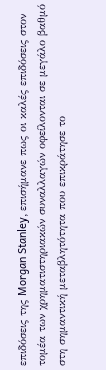επιδόσεις της Morgan Stanley, επισήμανε πως οι καλές επιδόσεις στον τομέα των χρηματιστηριακών συναλλαγών οφείλονται σε μεγάλο βαθμό στη σημαντική μεταβλητότητα που επικράτησε το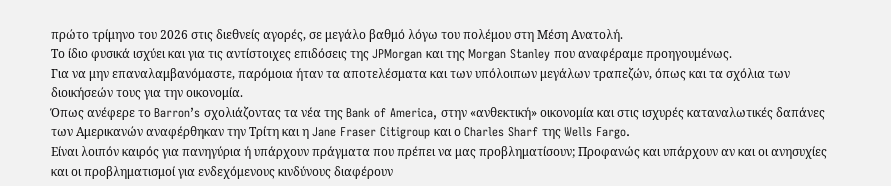πρώτο τρίμηνο του 2026 στις διεθνείς αγορές, σε μεγάλο βαθμό λόγω του πολέμου στη Μέση Ανατολή.
Το ίδιο φυσικά ισχύει και για τις αντίστοιχες επιδόσεις της JPMorgan και της Morgan Stanley που αναφέραμε προηγουμένως.
Για να μην επαναλαμβανόμαστε, παρόμοια ήταν τα αποτελέσματα και των υπόλοιπων μεγάλων τραπεζών, όπως και τα σχόλια των διοικήσεών τους για την οικονομία.
Όπως ανέφερε το Barron’s σχολιάζοντας τα νέα της Bank of America, στην «ανθεκτική» οικονομία και στις ισχυρές καταναλωτικές δαπάνες των Αμερικανών αναφέρθηκαν την Τρίτη και η Jane Fraser Citigroup και ο Charles Sharf της Wells Fargo.
Είναι λοιπόν καιρός για πανηγύρια ή υπάρχουν πράγματα που πρέπει να μας προβληματίσουν; Προφανώς και υπάρχουν αν και οι ανησυχίες και οι προβληματισμοί για ενδεχόμενους κινδύνους διαφέρουν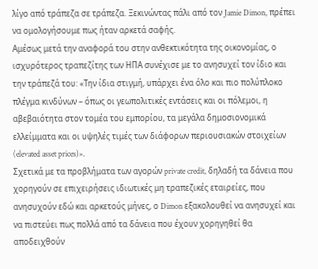λίγο από τράπεζα σε τράπεζα. Ξεκινώντας πάλι από τον Jamie Dimon, πρέπει να ομολογήσουμε πως ήταν αρκετά σαφής.
Αμέσως μετά την αναφορά του στην ανθεκτικότητα της οικονομίας, ο ισχυρότερος τραπεζίτης των ΗΠΑ συνέχισε με το ανησυχεί τον ίδιο και την τράπεζά του: «Την ίδια στιγμή, υπάρχει ένα όλο και πιο πολύπλοκο πλέγμα κινδύνων – όπως οι γεωπολιτικές εντάσεις και οι πόλεμοι, η αβεβαιότητα στον τομέα του εμπορίου, τα μεγάλα δημοσιονομικά ελλείμματα και οι υψηλές τιμές των διάφορων περιουσιακών στοιχείων (elevated asset prices)».
Σχετικά με τα προβλήματα των αγορών private credit, δηλαδή τα δάνεια που χορηγούν σε επιχειρήσεις ιδιωτικές μη τραπεζικές εταιρείες, που ανησυχούν εδώ και αρκετούς μήνες, ο Dimon εξακολουθεί να ανησυχεί και να πιστεύει πως πολλά από τα δάνεια που έχουν χορηγηθεί θα αποδειχθούν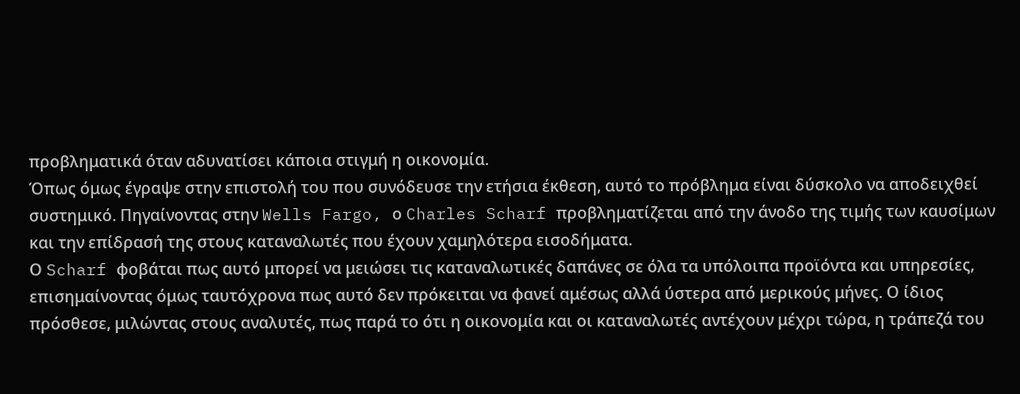προβληματικά όταν αδυνατίσει κάποια στιγμή η οικονομία.
Όπως όμως έγραψε στην επιστολή του που συνόδευσε την ετήσια έκθεση, αυτό το πρόβλημα είναι δύσκολο να αποδειχθεί συστημικό. Πηγαίνοντας στην Wells Fargo, ο Charles Scharf προβληματίζεται από την άνοδο της τιμής των καυσίμων και την επίδρασή της στους καταναλωτές που έχουν χαμηλότερα εισοδήματα.
Ο Scharf φοβάται πως αυτό μπορεί να μειώσει τις καταναλωτικές δαπάνες σε όλα τα υπόλοιπα προϊόντα και υπηρεσίες, επισημαίνοντας όμως ταυτόχρονα πως αυτό δεν πρόκειται να φανεί αμέσως αλλά ύστερα από μερικούς μήνες. Ο ίδιος πρόσθεσε, μιλώντας στους αναλυτές, πως παρά το ότι η οικονομία και οι καταναλωτές αντέχουν μέχρι τώρα, η τράπεζά του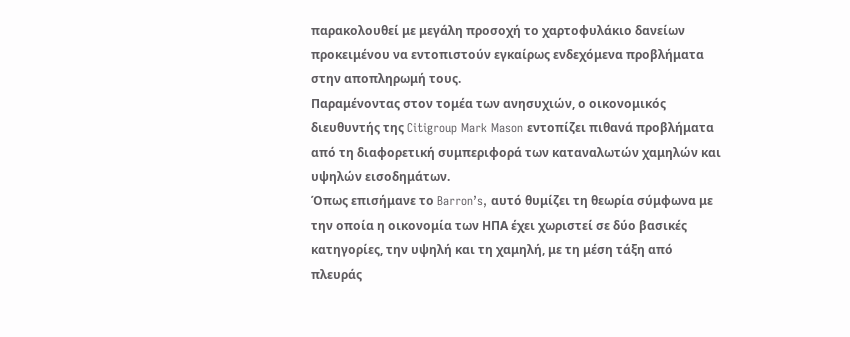παρακολουθεί με μεγάλη προσοχή το χαρτοφυλάκιο δανείων προκειμένου να εντοπιστούν εγκαίρως ενδεχόμενα προβλήματα στην αποπληρωμή τους.
Παραμένοντας στον τομέα των ανησυχιών, ο οικονομικός διευθυντής της Citigroup Mark Mason εντοπίζει πιθανά προβλήματα από τη διαφορετική συμπεριφορά των καταναλωτών χαμηλών και υψηλών εισοδημάτων.
Όπως επισήμανε το Barron’s, αυτό θυμίζει τη θεωρία σύμφωνα με την οποία η οικονομία των ΗΠΑ έχει χωριστεί σε δύο βασικές κατηγορίες, την υψηλή και τη χαμηλή, με τη μέση τάξη από πλευράς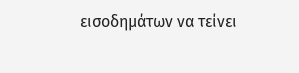εισοδημάτων να τείνει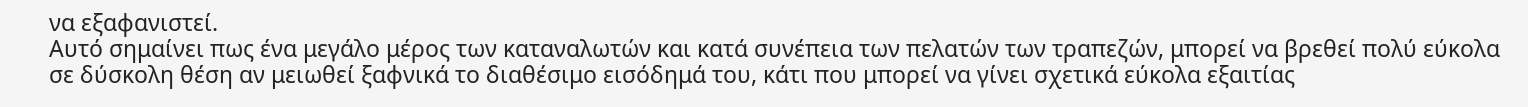να εξαφανιστεί.
Αυτό σημαίνει πως ένα μεγάλο μέρος των καταναλωτών και κατά συνέπεια των πελατών των τραπεζών, μπορεί να βρεθεί πολύ εύκολα σε δύσκολη θέση αν μειωθεί ξαφνικά το διαθέσιμο εισόδημά του, κάτι που μπορεί να γίνει σχετικά εύκολα εξαιτίας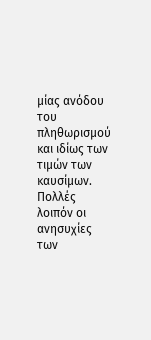μίας ανόδου του πληθωρισμού και ιδίως των τιμών των καυσίμων.
Πολλές λοιπόν οι ανησυχίες των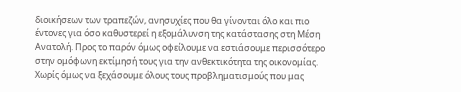διοικήσεων των τραπεζών, ανησυχίες που θα γίνονται όλο και πιο έντονες για όσο καθυστερεί η εξομάλυνση της κατάστασης στη Μέση Ανατολή. Προς το παρόν όμως οφείλουμε να εστιάσουμε περισσότερο στην ομόφωνη εκτίμησή τους για την ανθεκτικότητα της οικονομίας. Χωρίς όμως να ξεχάσουμε όλους τους προβληματισμούς που μας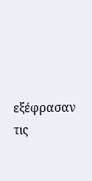εξέφρασαν τις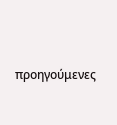προηγούμενες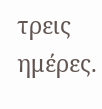τρεις ημέρες.